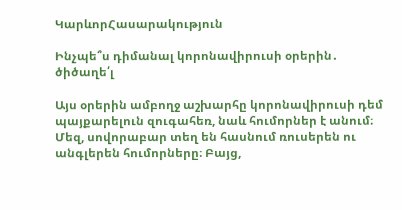ԿարևորՀասարակություն

Ինչպե՞ս դիմանալ կորոնավիրուսի օրերին․ ծիծաղե՛լ

Այս օրերին ամբողջ աշխարհը կորոնավիրուսի դեմ պայքարելուն զուգահեռ, նաև հումորներ է անում։ Մեզ, սովորաբար տեղ են հասնում ռուսերեն ու անգլերեն հումորները։ Բայց,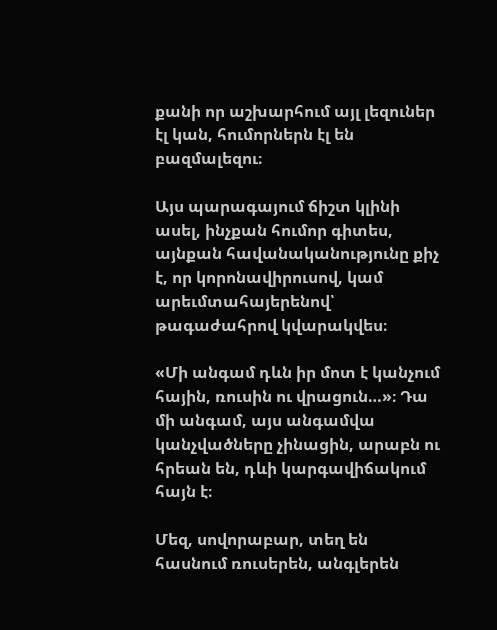քանի որ աշխարհում այլ լեզուներ էլ կան, հումորներն էլ են բազմալեզու։

Այս պարագայում ճիշտ կլինի ասել, ինչքան հումոր գիտես, այնքան հավանականությունը քիչ է, որ կորոնավիրուսով, կամ արեւմտահայերենով՝ թագաժահրով կվարակվես։

«Մի անգամ դևն իր մոտ է կանչում հային, ռուսին ու վրացուն…»։ Դա մի անգամ, այս անգամվա կանչվածները չինացին, արաբն ու հրեան են, դևի կարգավիճակում հայն է։

Մեզ, սովորաբար, տեղ են հասնում ռուսերեն, անգլերեն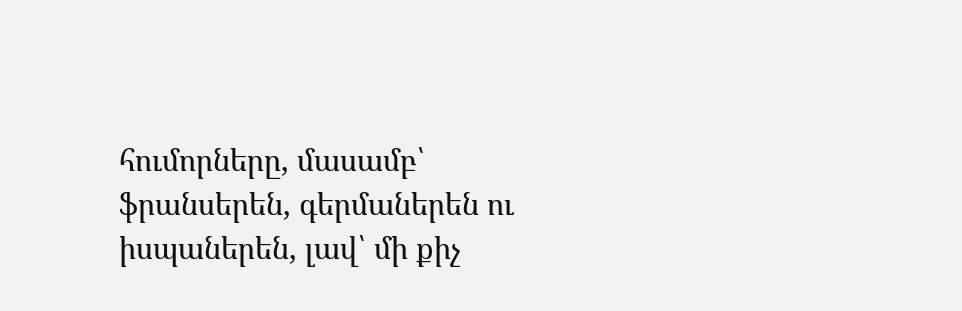հումորները, մասամբ՝ ֆրանսերեն, գերմաներեն ու իսպաներեն, լավ՝ մի քիչ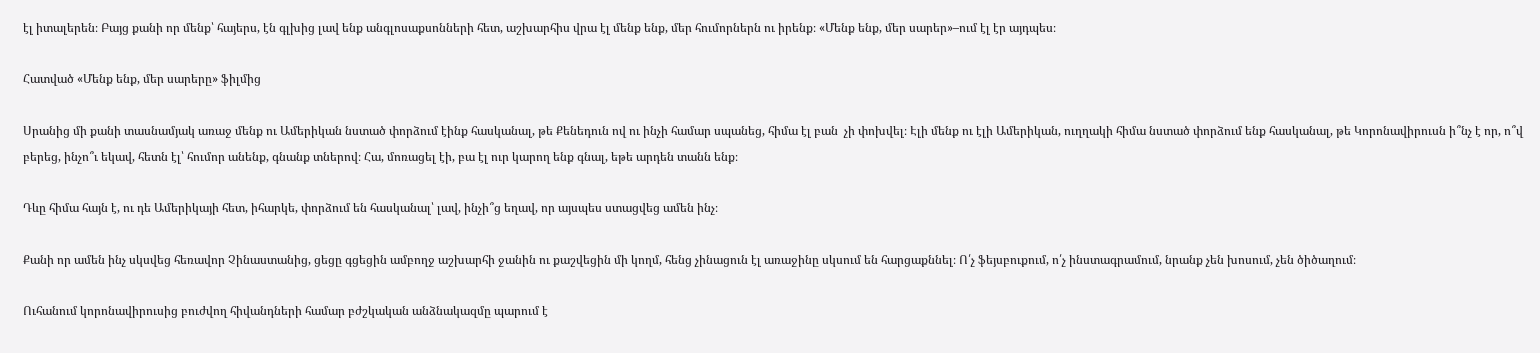էլ իտալերեն։ Բայց քանի որ մենք՝ հայերս, էն գլխից լավ ենք անգլոսաքսոնների հետ, աշխարհիս վրա էլ մենք ենք, մեր հումորներն ու իրենք։ «Մենք ենք, մեր սարեր»–ում էլ էր այդպես։

Հատված «Մենք ենք, մեր սարերը» ֆիլմից

Սրանից մի քանի տասնամյակ առաջ մենք ու Ամերիկան նստած փորձում էինք հասկանալ, թե Քենեդուն ով ու ինչի համար սպանեց, հիմա էլ բան  չի փոխվել։ Էլի մենք ու էլի Ամերիկան, ուղղակի հիմա նստած փորձում ենք հասկանալ, թե Կորոնավիրուսն ի՞նչ է որ, ո՞վ բերեց, ինչո՞ւ եկավ, հետն էլ՝ հումոր անենք, գնանք տներով։ Հա, մոռացել էի, բա էլ ուր կարող ենք գնալ, եթե արդեն տանն ենք։

Դևը հիմա հայն է, ու դե Ամերիկայի հետ, իհարկե, փորձում են հասկանալ՝ լավ, ինչի՞ց եղավ, որ այսպես ստացվեց ամեն ինչ։

Քանի որ ամեն ինչ սկսվեց հեռավոր Չինաստանից, ցեցը գցեցին ամբողջ աշխարհի ջանին ու քաշվեցին մի կողմ, հենց չինացուն էլ առաջինը սկսում են հարցաքննել։ Ո՛չ ֆեյսբուքում, ո՛չ ինստագրամում, նրանք չեն խոսում, չեն ծիծաղում։

Ուհանում կորոնավիրուսից բուժվող հիվանդների համար բժշկական անձնակազմը պարում է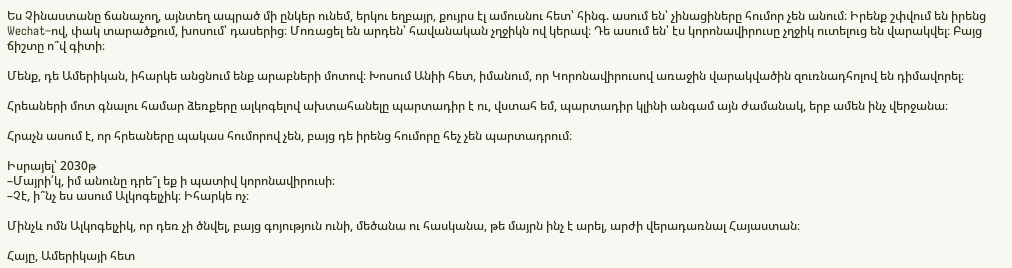Ես Չինաստանը ճանաչող, այնտեղ ապրած մի ընկեր ունեմ, երկու եղբայր, քույրս էլ ամուսնու հետ՝ հինգ. ասում են՝ չինացիները հումոր չեն անում։ Իրենք շփվում են իրենց Wechat–ով, փակ տարածքում, խոսում՝ դասերից։ Մոռացել են արդեն՝ հավանական չղջիկն ով կերավ։ Դե ասում են՝ էս կորոնավիրուսը չղջիկ ուտելուց են վարակվել։ Բայց ճիշտը ո՞վ գիտի։

Մենք, դե Ամերիկան, իհարկե անցնում ենք արաբների մոտով։ Խոսում Անիի հետ, իմանում, որ Կորոնավիրուսով առաջին վարակվածին զուռնադհոլով են դիմավորել։

Հրեաների մոտ գնալու համար ձեռքերը ալկոգելով ախտահանելը պարտադիր է ու, վստահ եմ, պարտադիր կլինի անգամ այն ժամանակ, երբ ամեն ինչ վերջանա։

Հրաչն ասում է, որ հրեաները պակաս հումորով չեն, բայց դե իրենց հումորը հեչ չեն պարտադրում։

Իսրայել՝ 2030թ
–Մայրի՛կ, իմ անունը դրե՞լ եք ի պատիվ կորոնավիրուսի։
–Չէ, ի՞նչ ես ասում Ալկոգելչիկ։ Իհարկե ոչ։

Մինչև ոմն Ալկոգելչիկ, որ դեռ չի ծնվել, բայց գոյություն ունի, մեծանա ու հասկանա, թե մայրն ինչ է արել, արժի վերադառնալ Հայաստան։

Հայը, Ամերիկայի հետ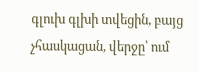գլուխ գլխի տվեցին, բայց չհասկացան, վերջը՝ ում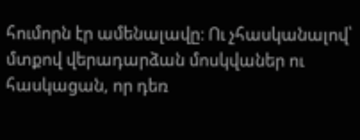հումորն էր ամենալավը։ Ու չհասկանալով՝ մտքով վերադարձան մոսկվաներ ու  հասկացան, որ դեռ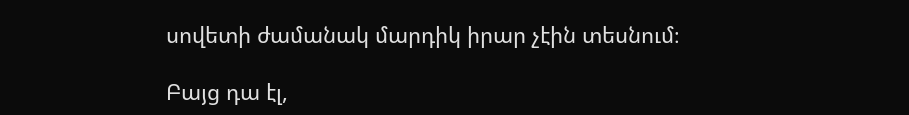սովետի ժամանակ մարդիկ իրար չէին տեսնում։

Բայց դա էլ,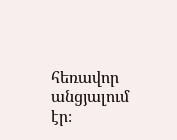հեռավոր անցյալում էր։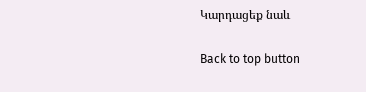Կարդացեք նաև

Back to top button